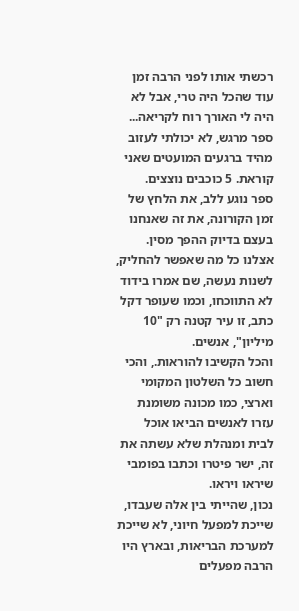רכשתי אותו לפני הרבה זמן עוד שהכל היה טרי, אבל לא היה לי האורך רוח לקריאה...
ספר מרגש, לא יכולתי לעזוב מהיד ברגעים המועטים שאני קוראת. 5 כוכבים נוצצים.
ספר נוגע ללב, את הלחץ של זמן הקורונה, את זה שאנחנו בעצם בדיוק ההפך מסין. אצלנו כל מה שאפשר להחליק, לשנות נעשה, שם אמרו בידוד לא התווכחו, וכמו שעופר דקל כתב, זו עיר קטנה רק "10 מיליון", אנשים.
והכל הקשיבו להוראות., והכי חשוב כל השלטון המקומי וארצי, כמו מכונה משומנת עזרו לאנשים הביאו אוכל לבית ומנהלת שלא עשתה את זה, ישר פיטרו וכתבו בפומבי שיראו ויראו.
נכון, שהייתי בין אלה שעבדו, שייכת למפעל חיוני, לא שייכת למערכת הבריאות, ובארץ היו הרבה מפעלים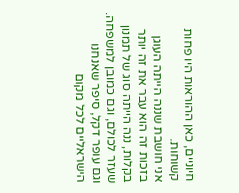חיוניים, כאן ההוראות היו פחות קשוחות.
אני חושבת שננה הייתה העוגן בזכות זה הוא עבר את זה יותר בקלות, ננה הייתה סוג של תמנון שעזר לכולם, וגם כמובן למשפחה.
וגם עופר דקל, סיפר שאנחנו הישראליים לכל מקום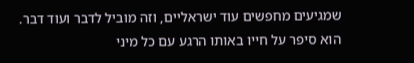שמגיעים מחפשים עוד ישראליים, וזה מוביל לדבר ועוד דבר.
הוא סיפר על חייו באותו הרגע עם כל מיני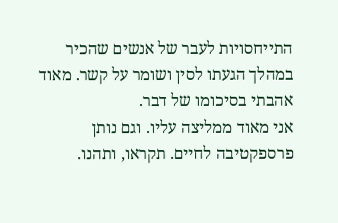התייחסויות לעבר של אנשים שהכיר במהלך הגעתו לסין ושומר על קשר. מאוד אהבתי בסיכומו של דבר.
אני מאוד ממליצה עליו. וגם נותן פרספקטיבה לחיים. תקראו, ותהנו.